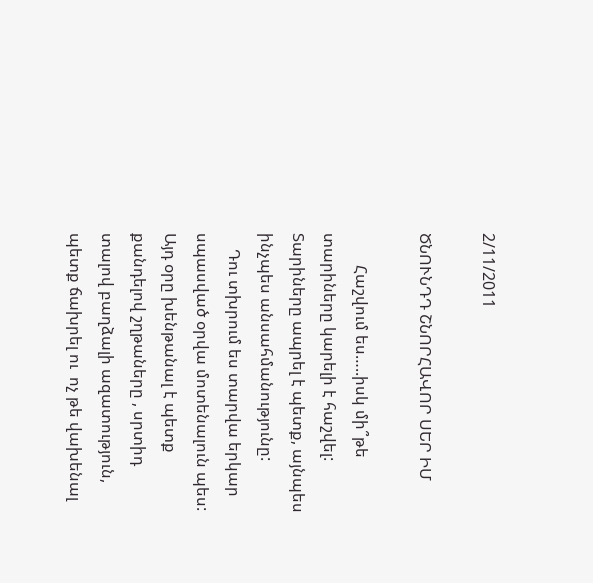2/11/2011

ԾՆՈՒՆԴԴ ՇՆՈՐՀԱՎՈՐ ՍԵՐ ԻՄ

        Հաշվում ես…..իսկ մի՞թե տարիները կարելի է հաշվել: Տարիները ապրել է պետք, այնպես ինչպես անսահմանությունը:
    Դու տխրում ես տարվա երկար  սպասված օրվա մոտենալուն պես:
Այդ օրը խենթանալ է պետք քանդելով շղթաները , սրտիդ տալով բաղձալի ազատություն, պետք ճախրել ու  ոչ թե վախենալ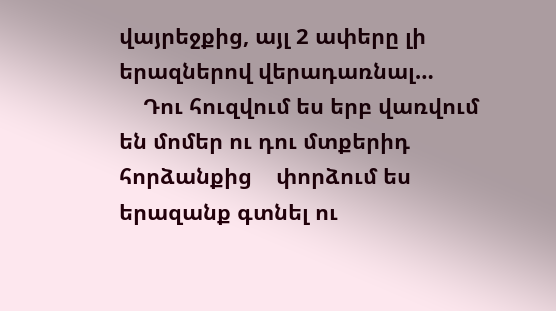վայրեջքից, այլ 2 ափերը լի երազներով վերադառնալ…
    Դու հուզվում ես երբ վառվում են մոմեր ու դու մտքերիդ հորձանքից    փորձում ես  երազանք գտնել ու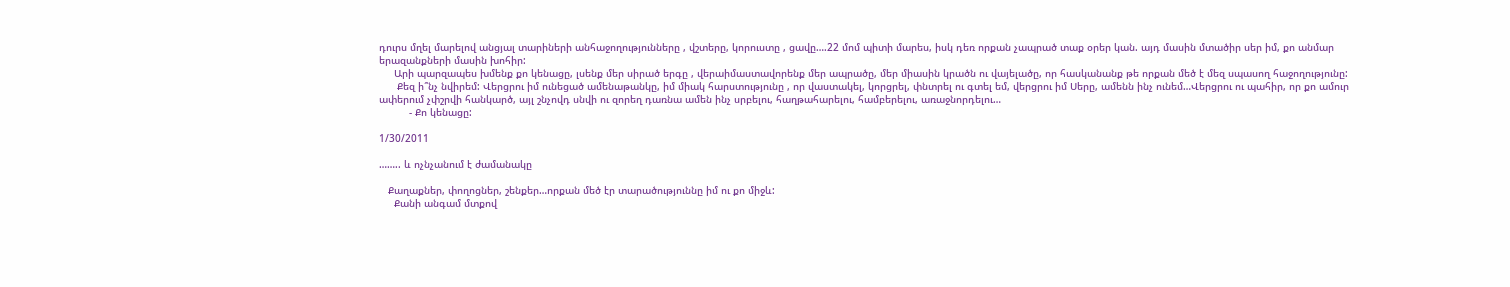դուրս մղել մարելով անցյալ տարիների անհաջողությունները , վշտերը, կորուստը , ցավը….22 մոմ պիտի մարես, իսկ դեռ որքան չապրած տաք օրեր կան. այդ մասին մտածիր սեր իմ, քո անմար երազանքների մասին խոհիր:
     Արի պարզապես խմենք քո կենացը, լսենք մեր սիրած երգը , վերաիմաստավորենք մեր ապրածը, մեր միասին կրածն ու վայելածը, որ հասկանանք թե որքան մեծ է մեզ սպասող հաջողությունը:
      Քեզ ի՞նչ նվիրեմ: Վերցրու իմ ունեցած ամենաթանկը, իմ միակ հարստությունը , որ վաստակել, կորցրել, փնտրել ու գտել եմ, վերցրու իմ Սերը, ամենն ինչ ունեմ…Վերցրու ու պահիր, որ քո ամուր ափերում չփշրվի հանկարծ, այլ շնչովդ սնվի ու զորեղ դառնա ամեն ինչ սրբելու, հաղթահարելու, համբերելու, առաջնորդելու…
          - Քո կենացը:

1/30/2011

…….. և ոչնչանում է ժամանակը

   Քաղաքներ, փողոցներ, շենքեր…որքան մեծ էր տարածություննը իմ ու քո միջև:
     Քանի անգամ մտքով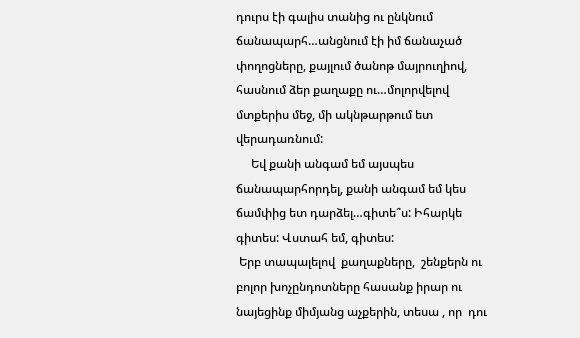դուրս էի գալիս տանից ու ընկնում ճանապարհ…անցնում էի իմ ճանաչած փողոցները, քայլում ծանոթ մայրուղիով, հասնում ձեր քաղաքը ու…մոլորվելով մտքերիս մեջ, մի ակնթարթում ետ վերադառնում:
     Եվ քանի անգամ եմ այսպես ճանապարհորդել, քանի անգամ եմ կես ճամփից ետ դարձել…գիտե՞ս: Իհարկե գիտես: Վստահ եմ, գիտես:
 Երբ տապալելով  քաղաքները,  շենքերն ու բոլոր խոչընդոտները հասանք իրար ու նայեցինք միմյանց աչքերին, տեսա , որ  դու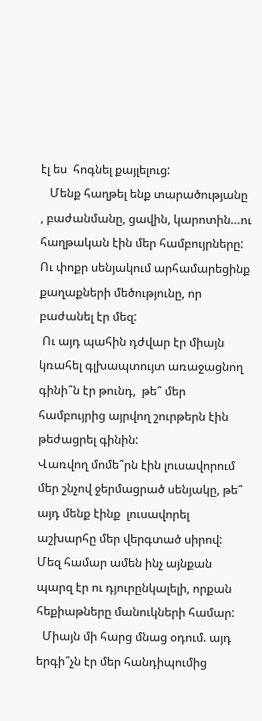էլ ես  հոգնել քայլելուց:
   Մենք հաղթել ենք տարածությանը , բաժանմանը, ցավին, կարոտին…ու հաղթական էին մեր համբույրները: Ու փոքր սենյակում արհամարեցինք քաղաքների մեծությունը, որ բաժանել էր մեզ:
 Ու այդ պահին դժվար էր միայն կռահել գլխապտույտ առաջացնող գինի՞ն էր թունդ,  թե՞ մեր համբույրից այրվող շուրթերն էին թեժացրել գինին:
Վառվող մոմե՞րն էին լուսավորում մեր շնչով ջերմացրած սենյակը, թե՞ այդ մենք էինք  լուսավորել աշխարհը մեր վերգտած սիրով:
Մեզ համար ամեն ինչ այնքան պարզ էր ու դյուրընկալելի, որքան հեքիաթները մանուկների համար:
  Միայն մի հարց մնաց օդում. այդ երգի՞չն էր մեր հանդիպումից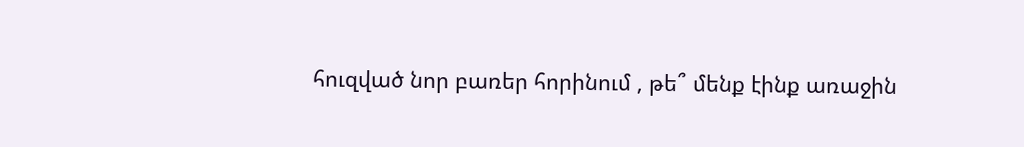հուզված նոր բառեր հորինում , թե՞ մենք էինք առաջին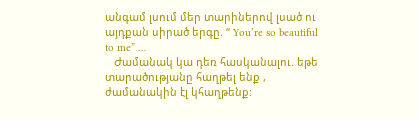անգամ լսում մեր տարիներով լսած ու այդքան սիրած երգը. “ You’re so beautiful to me” …
   Ժամանակ կա դեռ հասկանալու. եթե տարածությանը հաղթել ենք , ժամանակին էլ կհաղթենք: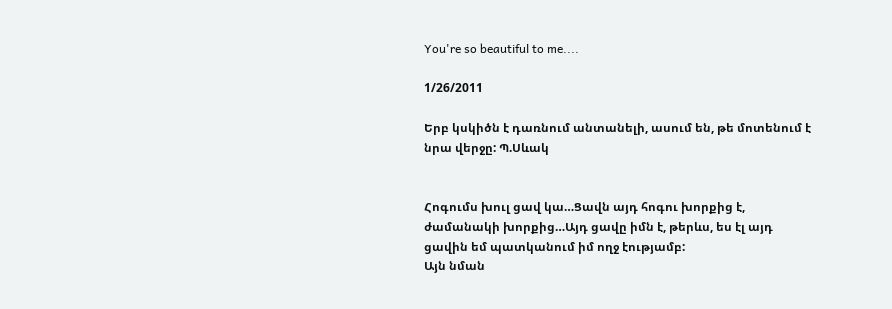You're so beautiful to me....

1/26/2011

Երբ կսկիծն է դառնում անտանելի, ասում են, թե մոտենում է նրա վերջը: Պ.Սևակ


Հոգումս խուլ ցավ կա…Ցավն այդ հոգու խորքից է, ժամանակի խորքից…Այդ ցավը իմն է, թերևս, ես էլ այդ ցավին եմ պատկանում իմ ողջ էությամբ:
Այն նման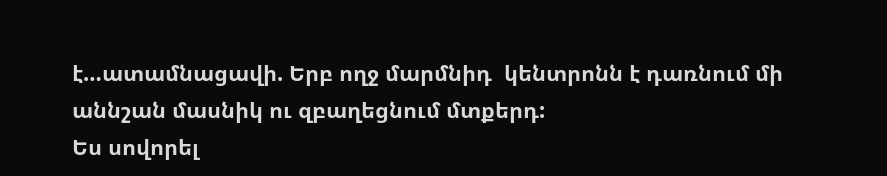է…ատամնացավի. Երբ ողջ մարմնիդ  կենտրոնն է դառնում մի աննշան մասնիկ ու զբաղեցնում մտքերդ:
Ես սովորել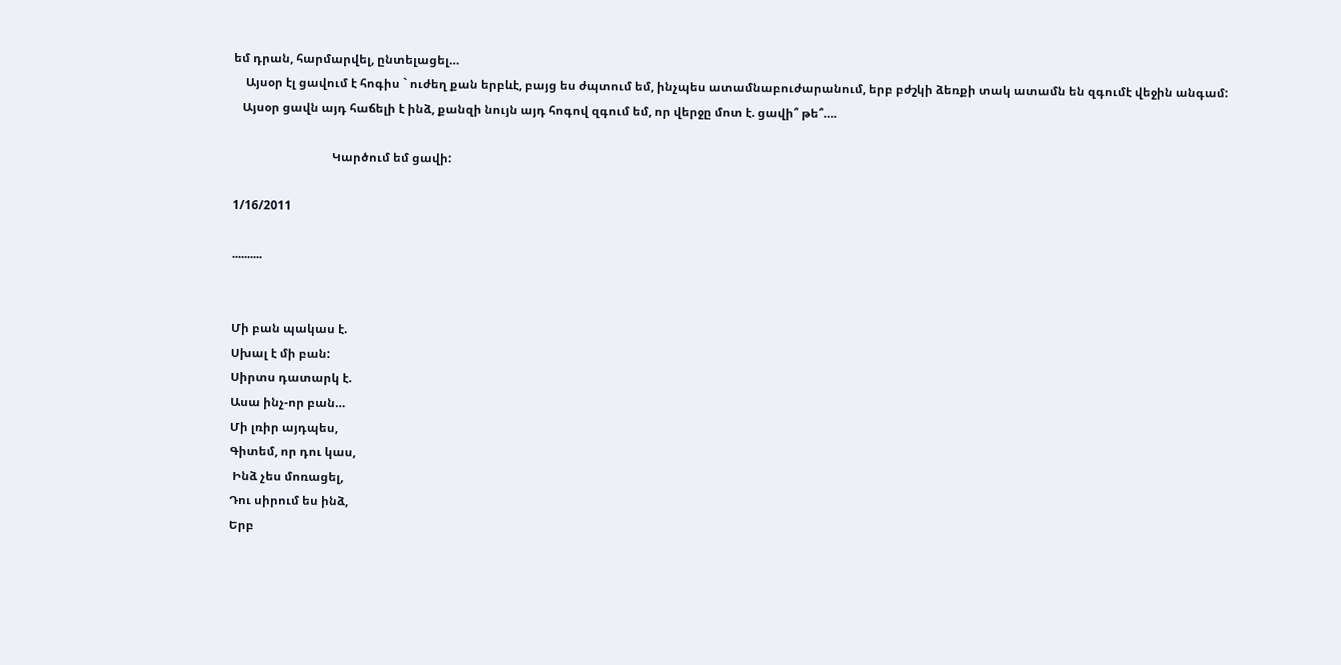եմ դրան, հարմարվել, ընտելացել…
    Այսօր էլ ցավում է հոգիս ` ուժեղ քան երբևէ, բայց ես ժպտում եմ, ինչպես ատամնաբուժարանում, երբ բժշկի ձեռքի տակ ատամն են զգումէ վեջին անգամ:
   Այսօր ցավն այդ հաճելի է ինձ, քանզի նույն այդ հոգով զգում եմ, որ վերջը մոտ է. ցավի՞ թե՞….

                                 Կարծում եմ ցավի:

1/16/2011

..........


Մի բան պակաս է.
Սխալ է մի բան:
Սիրտս դատարկ է.
Ասա ինչ-որ բան…
Մի լռիր այդպես,
Գիտեմ, որ դու կաս,
 Ինձ չես մոռացել,
Դու սիրում ես ինձ,
Երբ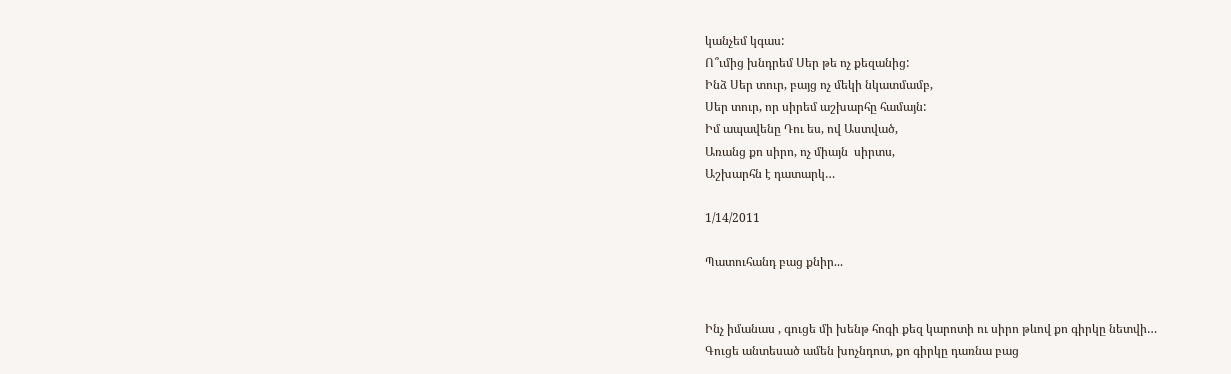կանչեմ կգաս:
Ո՞ւմից խնդրեմ Սեր թե ոչ քեզանից:
Ինձ Սեր տուր, բայց ոչ մեկի նկատմամբ,
Սեր տուր, որ սիրեմ աշխարհը համայն:
Իմ ապավենը Դու ես, ով Աստված,
Առանց քո սիրո, ոչ միայն  սիրտս,
Աշխարհն է դատարկ…

1/14/2011

Պատուհանդ բաց քնիր...


Ինչ իմանաս , գուցե մի խենթ հոգի քեզ կարոտի ու սիրո թևով քո գիրկը նետվի…
Գուցե անտեսած ամեն խոչնդոտ, քո գիրկը դառնա բաց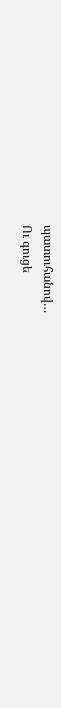պատուհանով…
Ու գուցե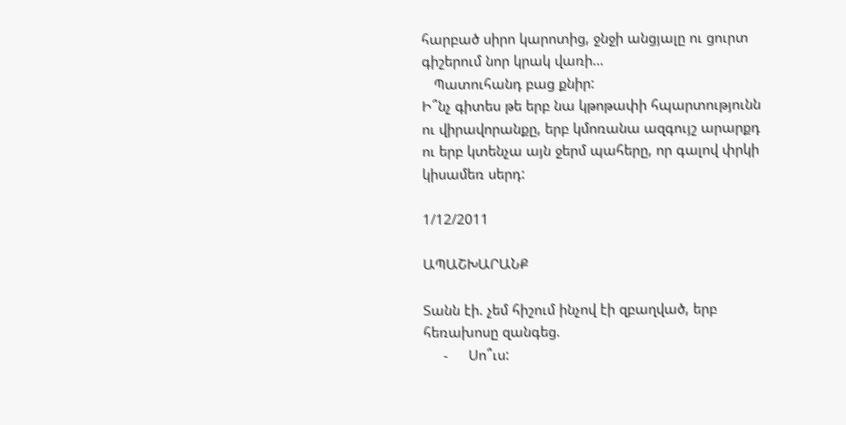հարբած սիրո կարոտից, ջնջի անցյալը ու ցուրտ գիշերում նոր կրակ վառի…
   Պատուհանդ բաց քնիր:
Ի՞նչ գիտես թե երբ նա կթոթափի հպարտությունն ու վիրավորանքը, երբ կմոռանա ազգույշ արարքդ ու երբ կտենչա այն ջերմ պահերը, որ գալով փրկի կիսամեռ սերդ:

1/12/2011

ԱՊԱՇԽԱՐԱՆՔ

Տանն էի. չեմ հիշում ինչով էի զբաղված, երբ հեռախոսը զանգեց.
     -     Սո՞ւս: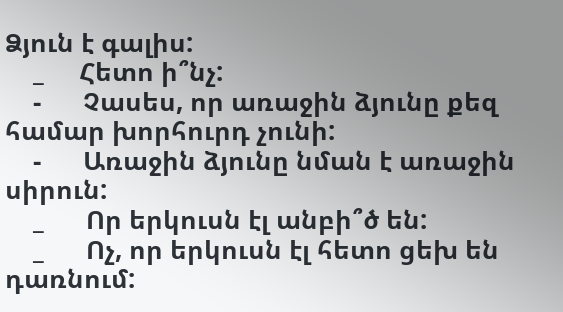Ձյուն է գալիս:
    _     Հետո ի՞նչ:
    -      Չասես, որ առաջին ձյունը քեզ համար խորհուրդ չունի:
    -      Առաջին ձյունը նման է առաջին սիրուն:
    _      Որ երկուսն էլ անբի՞ծ են:
    _      Ոչ, որ երկուսն էլ հետո ցեխ են դառնում: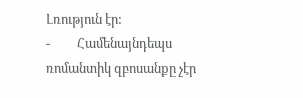Լռություն էր:
-         Համենայնդեպս  ռոմանտիկ զբոսանքը չէր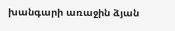խանգարի առաջին ձյան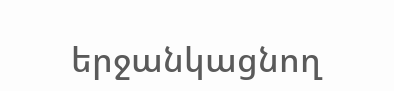երջանկացնող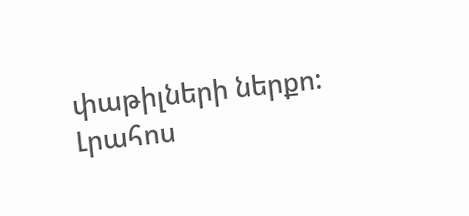փաթիլների ներքո:
Լրահոս